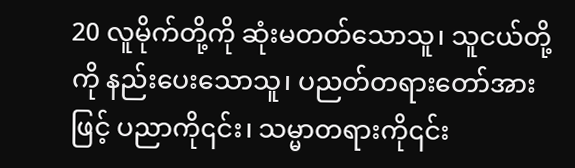20 လူမိုက်တို့ကို ဆုံးမတတ်သောသူ၊ သူငယ်တို့ကို နည်းပေးသောသူ၊ ပညတ်တရားတော်အားဖြင့် ပညာကို၎င်း၊ သမ္မာတရားကို၎င်း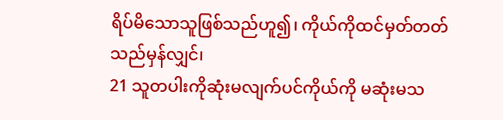ရိပ်မိသောသူဖြစ်သည်ဟူ၍၊ ကိုယ်ကိုထင်မှတ်တတ်သည်မှန်လျှင်၊
21 သူတပါးကိုဆုံးမလျက်ပင်ကိုယ်ကို မဆုံးမသ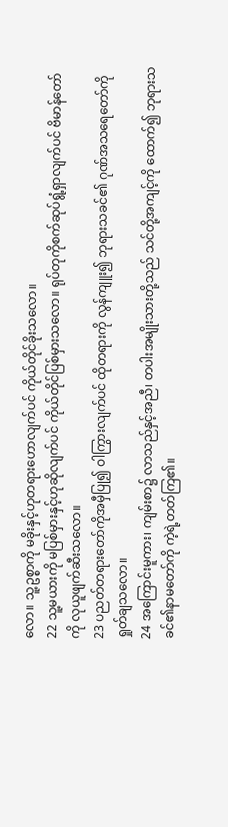လော။ သူ့ဥစ္စာကို မခိုးနှင့်ဟုတရားဟောလျက်ပင် ကိုယ်တိုင်ခိုးသလော။
22 သူ့မယားကို မပြစ်မှားနှင့်ဟုဆိုလျက်ပင် ကိုယ်တိုင်ပြစ်မှားသလော။ ရုပ်တုကိုစက်ဆုပ်ရွံ့ရှာလျက်ပင် ဗိမာန်တော်ကို လုယူဖျက်ဆီးသလော။
23 ပညတ်တရားတော်ကိုအမှီပြု၍ ဝါကြွားလျက်ပင် ထိုတရားကို လွန်ကျူး၍ ဘုရားသခင်၏ ဂုဏ်အသရေတော်ကို ရှုတ်ချသလော။
24 အကြောင်းမူကား၊ ကျမ်းစာ၌ လာသည်နှင့်အညီ၊ တပါးအမျိုးသားတို့သည် သင်တို့အကျင့်ကို ထောက်၍ ဘုရားသခင်၏နာမတော်ကို ကဲ့ရဲ့တတ်ကြ၏။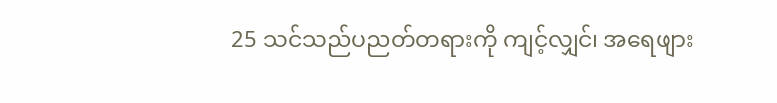25 သင်သည်ပညတ်တရားကို ကျင့်လျှင်၊ အရေဖျား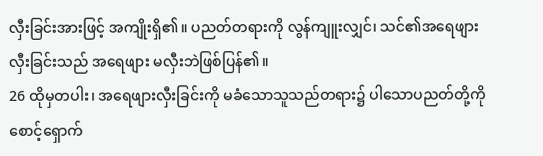လှီးခြင်းအားဖြင့် အကျိုးရှိ၏။ ပညတ်တရားကို လွန်ကျူးလျှင်၊ သင်၏အရေဖျားလှီးခြင်းသည် အရေဖျား မလှီးဘဲဖြစ်ပြန်၏။
26 ထိုမှတပါး၊ အရေဖျားလှီးခြင်းကို မခံသောသူသည်တရား၌ ပါသောပညတ်တို့ကို စောင့်ရှောက်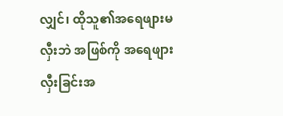လျှင်၊ ထိုသူ၏အရေဖျားမလှီးဘဲ အဖြစ်ကို အရေဖျားလှီးခြင်းအ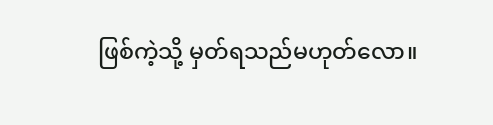ဖြစ်ကဲ့သို့ မှတ်ရသည်မဟုတ်လော။